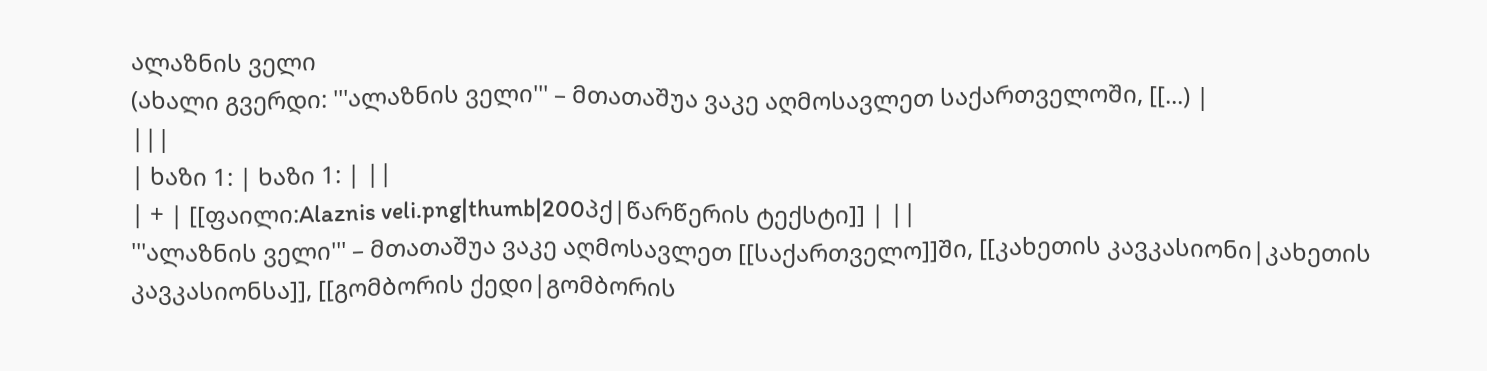ალაზნის ველი
(ახალი გვერდი: '''ალაზნის ველი''' – მთათაშუა ვაკე აღმოსავლეთ საქართველოში, [[...) |
|||
| ხაზი 1: | ხაზი 1: | ||
| + | [[ფაილი:Alaznis veli.png|thumb|200პქ|წარწერის ტექსტი]] | ||
'''ალაზნის ველი''' – მთათაშუა ვაკე აღმოსავლეთ [[საქართველო]]ში, [[კახეთის კავკასიონი|კახეთის კავკასიონსა]], [[გომბორის ქედი|გომბორის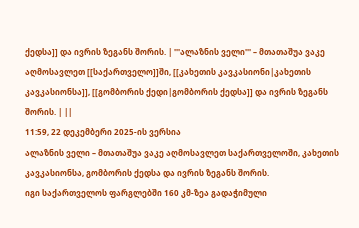ქედსა]] და ივრის ზეგანს შორის. | '''ალაზნის ველი''' – მთათაშუა ვაკე აღმოსავლეთ [[საქართველო]]ში, [[კახეთის კავკასიონი|კახეთის კავკასიონსა]], [[გომბორის ქედი|გომბორის ქედსა]] და ივრის ზეგანს შორის. | ||
11:59, 22 დეკემბერი 2025-ის ვერსია
ალაზნის ველი – მთათაშუა ვაკე აღმოსავლეთ საქართველოში, კახეთის კავკასიონსა, გომბორის ქედსა და ივრის ზეგანს შორის.
იგი საქართველოს ფარგლებში 160 კმ-ზეა გადაჭიმული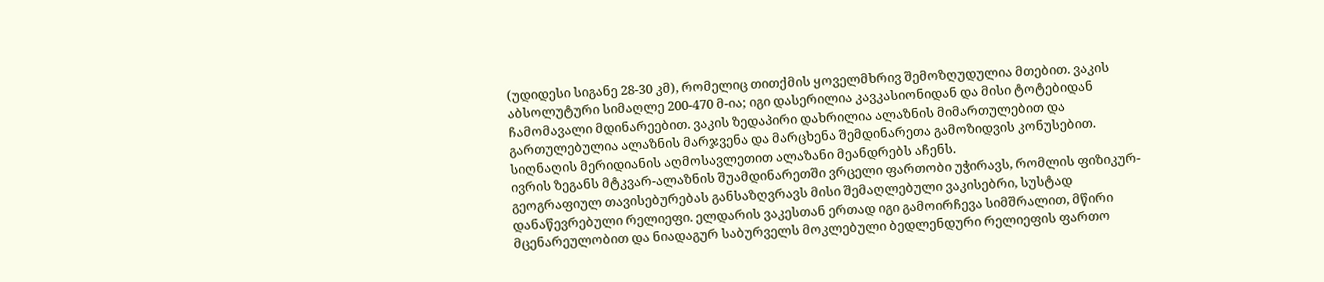(უდიდესი სიგანე 28-30 კმ), რომელიც თითქმის ყოველმხრივ შემოზღუდულია მთებით. ვაკის აბსოლუტური სიმაღლე 200-470 მ-ია; იგი დასერილია კავკასიონიდან და მისი ტოტებიდან ჩამომავალი მდინარეებით. ვაკის ზედაპირი დახრილია ალაზნის მიმართულებით და გართულებულია ალაზნის მარჯვენა და მარცხენა შემდინარეთა გამოზიდვის კონუსებით. სიღნაღის მერიდიანის აღმოსავლეთით ალაზანი მეანდრებს აჩენს.
ივრის ზეგანს მტკვარ-ალაზნის შუამდინარეთში ვრცელი ფართობი უჭირავს, რომლის ფიზიკურ-გეოგრაფიულ თავისებურებას განსაზღვრავს მისი შემაღლებული ვაკისებრი, სუსტად დანაწევრებული რელიეფი. ელდარის ვაკესთან ერთად იგი გამოირჩევა სიმშრალით, მწირი მცენარეულობით და ნიადაგურ საბურველს მოკლებული ბედლენდური რელიეფის ფართო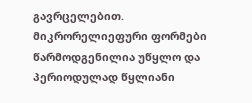გავრცელებით. მიკრორელიეფური ფორმები წარმოდგენილია უწყლო და პერიოდულად წყლიანი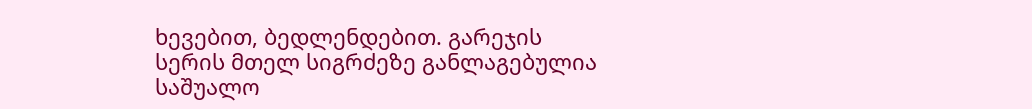ხევებით, ბედლენდებით. გარეჯის სერის მთელ სიგრძეზე განლაგებულია საშუალო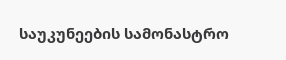საუკუნეების სამონასტრო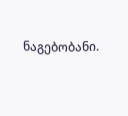ნაგებობანი.